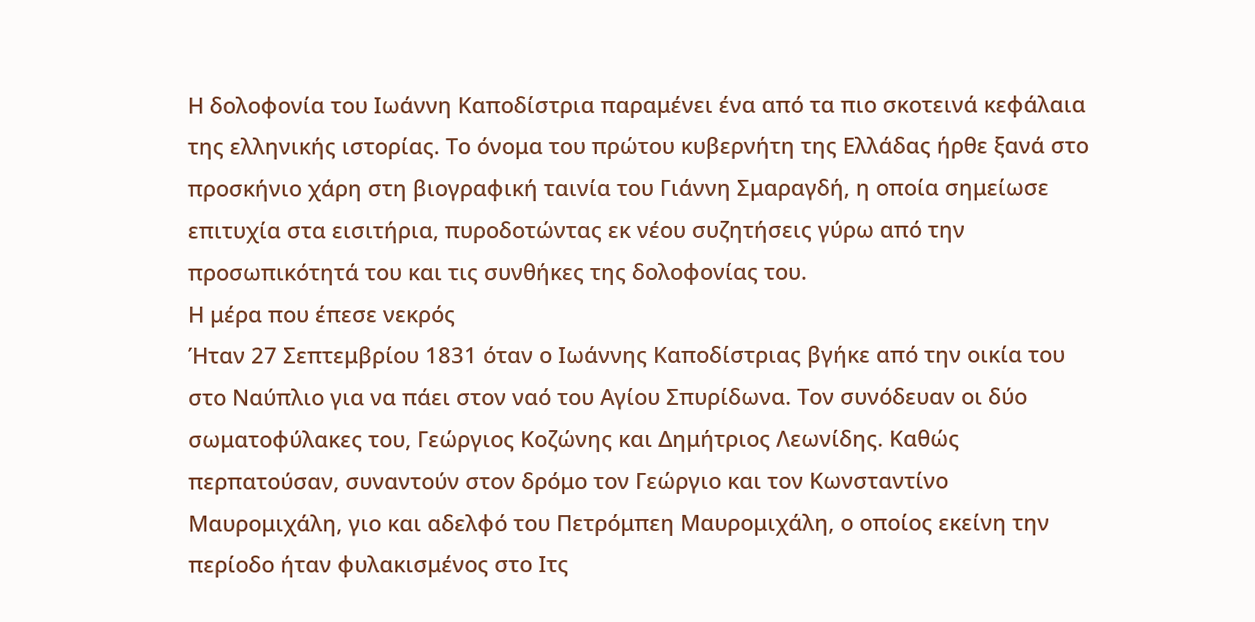Η δολοφονία του Ιωάννη Καποδίστρια παραμένει ένα από τα πιο σκοτεινά κεφάλαια της ελληνικής ιστορίας. Το όνομα του πρώτου κυβερνήτη της Ελλάδας ήρθε ξανά στο προσκήνιο χάρη στη βιογραφική ταινία του Γιάννη Σμαραγδή, η οποία σημείωσε επιτυχία στα εισιτήρια, πυροδοτώντας εκ νέου συζητήσεις γύρω από την προσωπικότητά του και τις συνθήκες της δολοφονίας του.
Η μέρα που έπεσε νεκρός
Ήταν 27 Σεπτεμβρίου 1831 όταν ο Ιωάννης Καποδίστριας βγήκε από την οικία του στο Ναύπλιο για να πάει στον ναό του Αγίου Σπυρίδωνα. Τον συνόδευαν οι δύο σωματοφύλακες του, Γεώργιος Κοζώνης και Δημήτριος Λεωνίδης. Καθώς περπατούσαν, συναντούν στον δρόμο τον Γεώργιο και τον Κωνσταντίνο Μαυρομιχάλη, γιο και αδελφό του Πετρόμπεη Μαυρομιχάλη, ο οποίος εκείνη την περίοδο ήταν φυλακισμένος στο Ιτς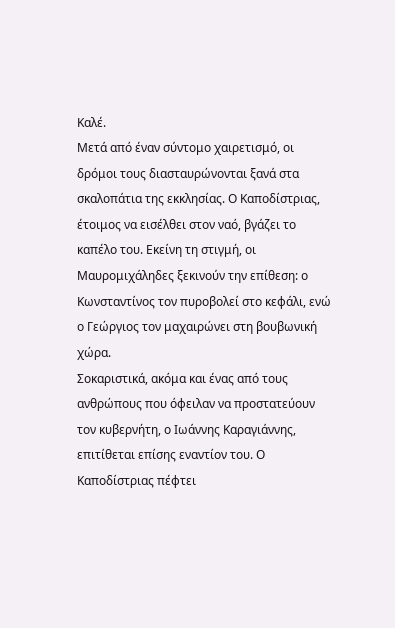Καλέ.
Μετά από έναν σύντομο χαιρετισμό, οι δρόμοι τους διασταυρώνονται ξανά στα σκαλοπάτια της εκκλησίας. Ο Καποδίστριας, έτοιμος να εισέλθει στον ναό, βγάζει το καπέλο του. Εκείνη τη στιγμή, οι Μαυρομιχάληδες ξεκινούν την επίθεση: ο Κωνσταντίνος τον πυροβολεί στο κεφάλι, ενώ ο Γεώργιος τον μαχαιρώνει στη βουβωνική χώρα.
Σοκαριστικά, ακόμα και ένας από τους ανθρώπους που όφειλαν να προστατεύουν τον κυβερνήτη, ο Ιωάννης Καραγιάννης, επιτίθεται επίσης εναντίον του. Ο Καποδίστριας πέφτει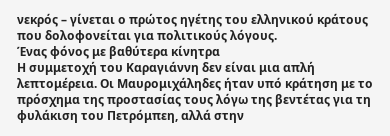νεκρός – γίνεται ο πρώτος ηγέτης του ελληνικού κράτους που δολοφονείται για πολιτικούς λόγους.
Ένας φόνος με βαθύτερα κίνητρα
Η συμμετοχή του Καραγιάννη δεν είναι μια απλή λεπτομέρεια. Οι Μαυρομιχάληδες ήταν υπό κράτηση με το πρόσχημα της προστασίας τους λόγω της βεντέτας για τη φυλάκιση του Πετρόμπεη, αλλά στην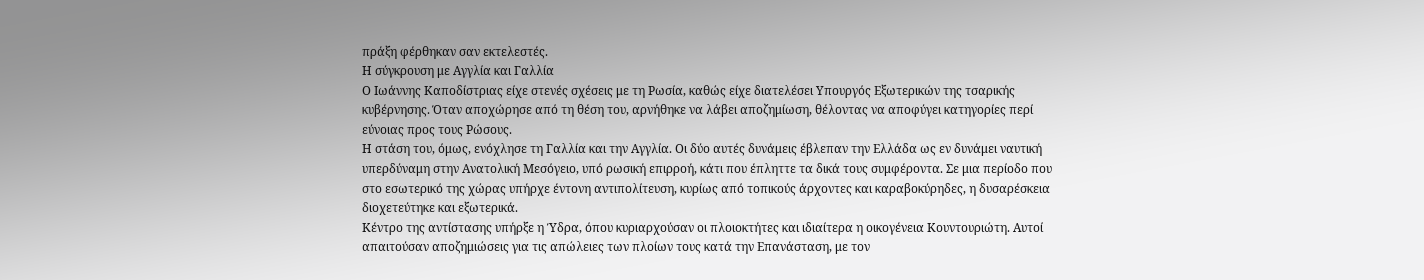πράξη φέρθηκαν σαν εκτελεστές.
Η σύγκρουση με Αγγλία και Γαλλία
Ο Ιωάννης Καποδίστριας είχε στενές σχέσεις με τη Ρωσία, καθώς είχε διατελέσει Υπουργός Εξωτερικών της τσαρικής κυβέρνησης. Όταν αποχώρησε από τη θέση του, αρνήθηκε να λάβει αποζημίωση, θέλοντας να αποφύγει κατηγορίες περί εύνοιας προς τους Ρώσους.
Η στάση του, όμως, ενόχλησε τη Γαλλία και την Αγγλία. Οι δύο αυτές δυνάμεις έβλεπαν την Ελλάδα ως εν δυνάμει ναυτική υπερδύναμη στην Ανατολική Μεσόγειο, υπό ρωσική επιρροή, κάτι που έπληττε τα δικά τους συμφέροντα. Σε μια περίοδο που στο εσωτερικό της χώρας υπήρχε έντονη αντιπολίτευση, κυρίως από τοπικούς άρχοντες και καραβοκύρηδες, η δυσαρέσκεια διοχετεύτηκε και εξωτερικά.
Κέντρο της αντίστασης υπήρξε η Ύδρα, όπου κυριαρχούσαν οι πλοιοκτήτες και ιδιαίτερα η οικογένεια Κουντουριώτη. Αυτοί απαιτούσαν αποζημιώσεις για τις απώλειες των πλοίων τους κατά την Επανάσταση, με τον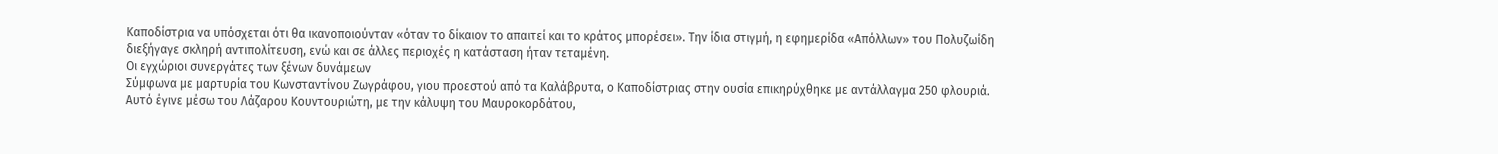Καποδίστρια να υπόσχεται ότι θα ικανοποιούνταν «όταν το δίκαιον το απαιτεί και το κράτος μπορέσει». Την ίδια στιγμή, η εφημερίδα «Απόλλων» του Πολυζωίδη διεξήγαγε σκληρή αντιπολίτευση, ενώ και σε άλλες περιοχές η κατάσταση ήταν τεταμένη.
Οι εγχώριοι συνεργάτες των ξένων δυνάμεων
Σύμφωνα με μαρτυρία του Κωνσταντίνου Ζωγράφου, γιου προεστού από τα Καλάβρυτα, ο Καποδίστριας στην ουσία επικηρύχθηκε με αντάλλαγμα 250 φλουριά. Αυτό έγινε μέσω του Λάζαρου Κουντουριώτη, με την κάλυψη του Μαυροκορδάτου,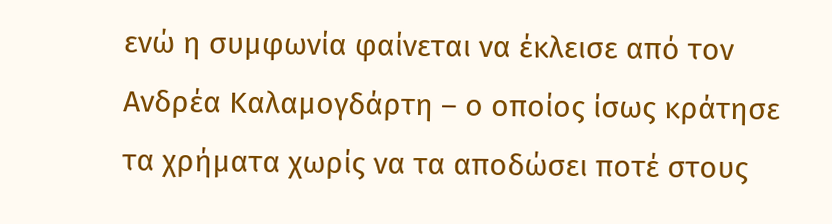ενώ η συμφωνία φαίνεται να έκλεισε από τον Ανδρέα Καλαμογδάρτη – ο οποίος ίσως κράτησε τα χρήματα χωρίς να τα αποδώσει ποτέ στους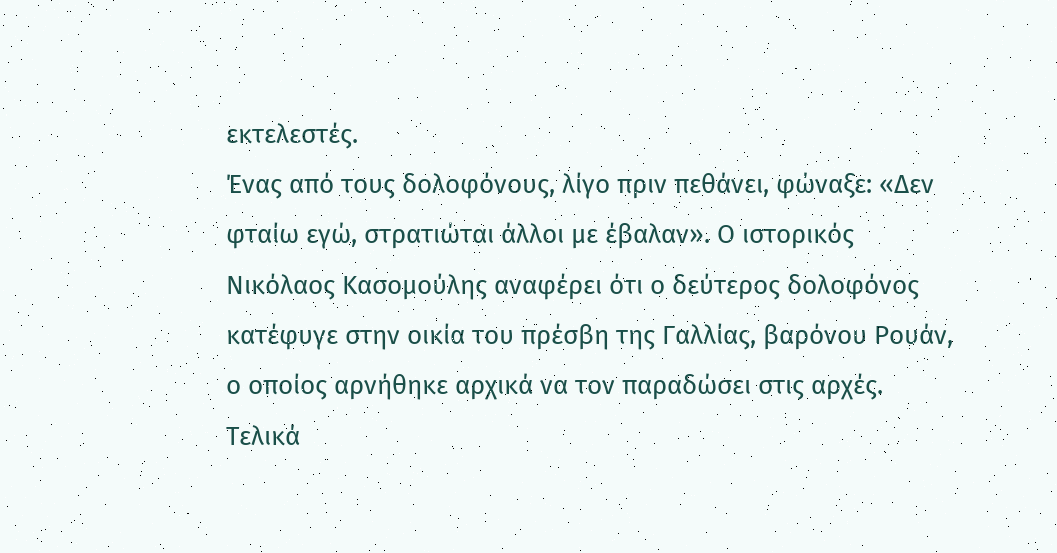εκτελεστές.
Ένας από τους δολοφόνους, λίγο πριν πεθάνει, φώναξε: «Δεν φταίω εγώ, στρατιώται άλλοι με έβαλαν». Ο ιστορικός Νικόλαος Κασομούλης αναφέρει ότι ο δεύτερος δολοφόνος κατέφυγε στην οικία του πρέσβη της Γαλλίας, βαρόνου Ρουάν, ο οποίος αρνήθηκε αρχικά να τον παραδώσει στις αρχές. Τελικά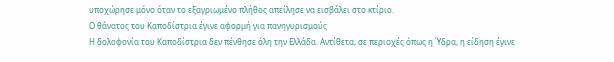υποχώρησε μόνο όταν το εξαγριωμένο πλήθος απείλησε να εισβάλει στο κτίριο.
Ο θάνατος του Καποδίστρια έγινε αφορμή για πανηγυρισμούς
Η δολοφονία του Καποδίστρια δεν πένθησε όλη την Ελλάδα. Αντίθετα, σε περιοχές όπως η Ύδρα, η είδηση έγινε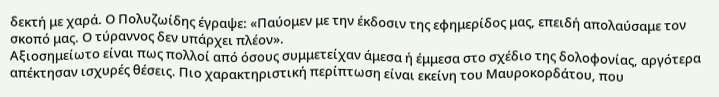δεκτή με χαρά. Ο Πολυζωίδης έγραψε: «Παύομεν με την έκδοσιν της εφημερίδος μας, επειδή απολαύσαμε τον σκοπό μας. Ο τύραννος δεν υπάρχει πλέον».
Αξιοσημείωτο είναι πως πολλοί από όσους συμμετείχαν άμεσα ή έμμεσα στο σχέδιο της δολοφονίας, αργότερα απέκτησαν ισχυρές θέσεις. Πιο χαρακτηριστική περίπτωση είναι εκείνη του Μαυροκορδάτου, που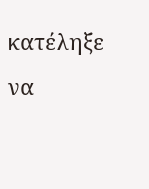κατέληξε να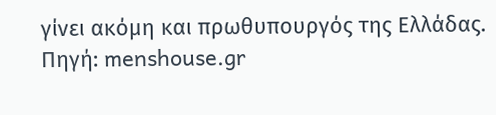γίνει ακόμη και πρωθυπουργός της Ελλάδας.
Πηγή: menshouse.gr